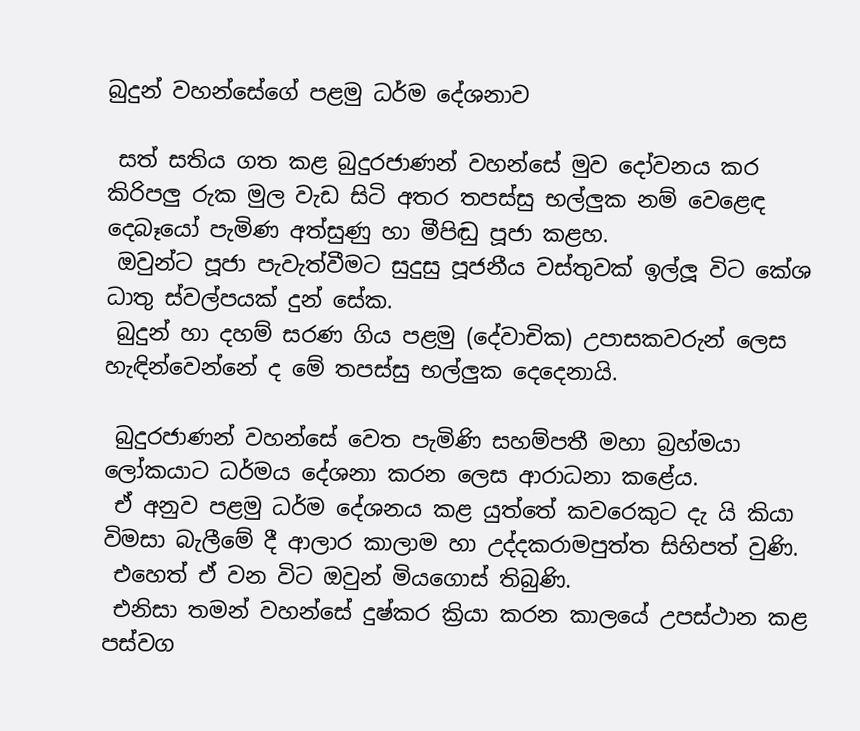බුදුන් වහන්සේගේ පළමු ධර්ම දේශනාව

 සත් සතිය ගත කළ බුදුරජාණන් වහන්සේ මුව දෝවනය කර කිරිපලු රුක මුල වැඩ සිටි අතර තපස්සු භල්ලුක නම් වෙළෙඳ දෙබෑයෝ පැමිණ අත්සුණු හා මීපිඬු පූජා කළහ.
 ඔවුන්ට පූජා පැවැත්වීමට සුදුසු පූජනීය වස්තුවක් ඉල්ලූ විට කේශ ධාතු ස්වල්පයක් දුන් සේක.
 බුදුන් හා දහම් සරණ ගිය පළමු (දේවාචික) උපාසකවරුන් ලෙස හැඳින්වෙන්නේ ද මේ තපස්සු භල්ලුක දෙදෙනායි.

 බුදුරජාණන් වහන්සේ වෙත පැමිණි සහම්පතී මහා බ්‍රහ්මයා ලෝකයාට ධර්මය දේශනා කරන ලෙස ආරාධනා කළේය.
 ඒ අනුව පළමු ධර්ම දේශනය කළ යුත්තේ කවරෙකුට දැ යි කියා විමසා බැලීමේ දී ආලාර කාලාම හා උද්දකරාමපුත්ත සිහිපත් වුණි.
 එහෙත් ඒ වන විට ඔවුන් මියගොස් තිබුණි.
 එනිසා තමන් වහන්සේ දුෂ්කර ක්‍රියා කරන කාලයේ උපස්ථාන කළ පස්වග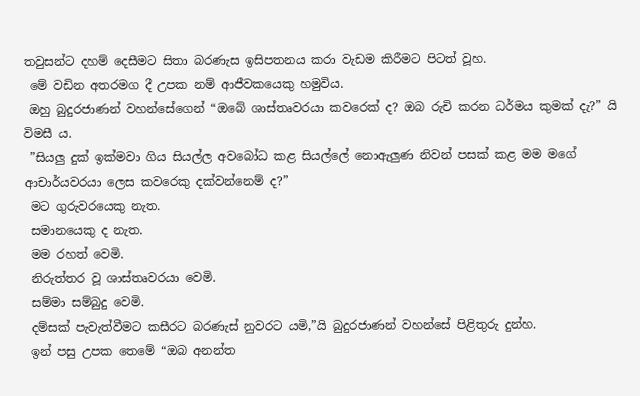තවුසන්ට දහම් දෙසීමට සිතා බරණැස ඉසිපතනය කරා වැඩම කිරීමට පිටත් වූහ.
 මේ වඩින අතරමග දී උපක නම් ආජීවකයෙකු හමුවිය.
 ඔහු බුදුරජාණන් වහන්සේගෙන් “ඔබේ ශාස්තෘවරයා කවරෙක් ද? ඔබ රුචි කරන ධර්මය කුමක් දැ?” යි විමසී ය.
 ”සියලු දුක් ඉක්මවා ගිය සියල්ල අවබෝධ කළ සියල්ලේ නොඇලුණ නිවන් පසක් කළ මම මගේ ආචාර්යවරයා ලෙස කවරෙකු දක්වන්නෙම් ද?”
 මට ගුරුවරයෙකු නැත.
 සමානයෙකු ද නැත.
 මම රහත් වෙමි.
 නිරුත්තර වූ ශාස්තෘවරයා වෙමි.
 සම්මා සම්බුදු වෙමි.
 දම්සක් පැවැත්වීමට කසීරට බරණැස් නුවරට යමි,”යි බුදුරජාණන් වහන්සේ පිළිතුරු දුන්හ.
 ඉන් පසු උපක තෙමේ “ඔබ අනන්ත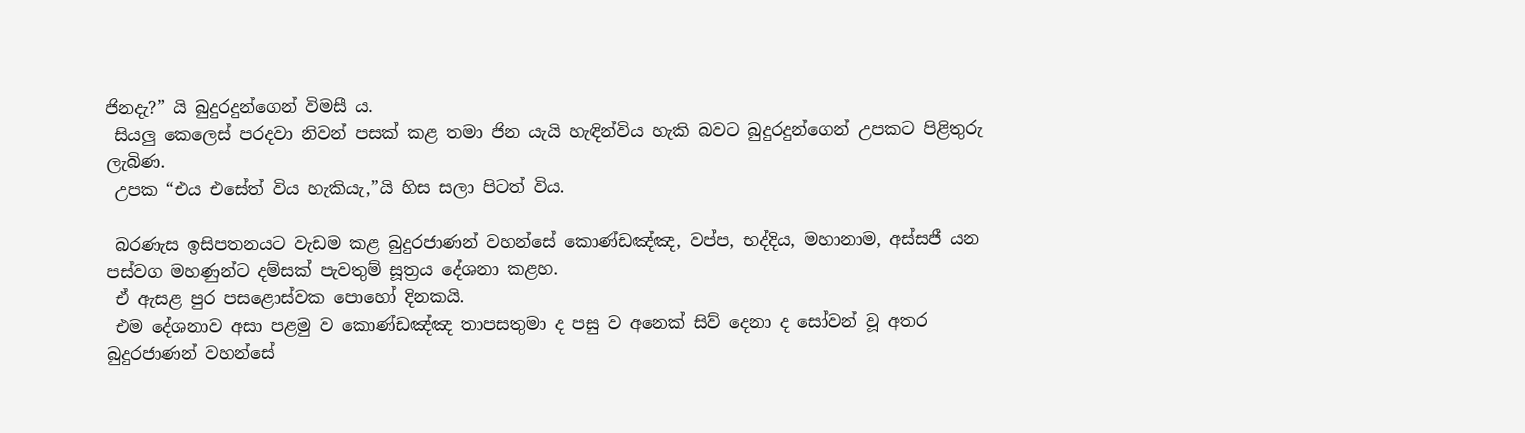ජිනදැ?” යි බුදුරදුන්ගෙන් විමසී ය.
 සියලු කෙලෙස් පරදවා නිවන් පසක් කළ තමා ජින යැයි හැඳින්විය හැකි බවට බුදුරදුන්ගෙන් උපකට පිළිතුරු ලැබිණ.
 උපක “එය එසේත් විය හැකියැ,”යි හිස සලා පිටත් විය.

 බරණැස ඉසිපතනයට වැඩම කළ බුදුරජාණන් වහන්සේ කොණ්ඩඤ්ඤ, වප්ප, භද්දිය, මහානාම, අස්සජී යන පස්වග මහණුන්ට දම්සක් පැවතුම් සූත්‍රය දේශනා කළහ.
 ඒ ඇසළ පුර පසළොස්වක පොහෝ දිනකයි.
 එම දේශනාව අසා පළමු ව කොණ්ඩඤ්ඤ තාපසතුමා ද පසු ව අනෙක් සිව් දෙනා ද සෝවන් වූ අතර බුදුරජාණන් වහන්සේ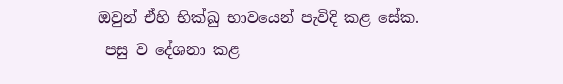ඔවුන් ඒහි භික්ඛු භාවයෙන් පැවිදි කළ සේක.
 පසු ව දේශනා කළ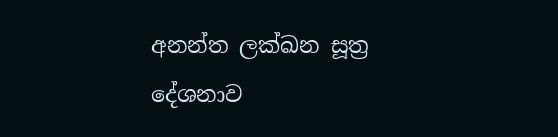අනන්ත ලක්ඛන සූත්‍ර දේශනාව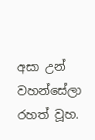අසා උන් වහන්සේලා රහත් වූහ.